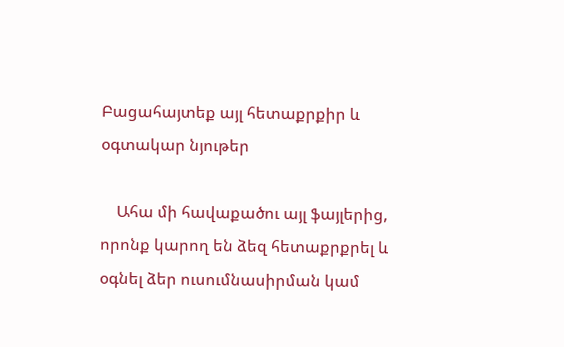Բացահայտեք այլ հետաքրքիր և օգտակար նյութեր

    Ահա մի հավաքածու այլ ֆայլերից, որոնք կարող են ձեզ հետաքրքրել և օգնել ձեր ուսումնասիրման կամ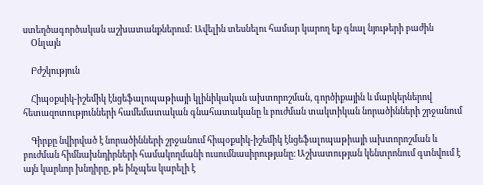ստեղծագործական աշխատանքներում: Ավելին տեսնելու համար կարող եք գնալ նյութերի բաժին
    Օնլայն

    Բժշկություն

    Հիպօքսիկ-իշեմիկ էնցեֆալոպաթիայի կլինիկական ախտորոշման, գործիքային և մարկերներով հետազոտությունների համեմատական գնահատականը և բուժման տակտիկան նորածինների շրջանում

    Գիրքը նվիրված է նորածինների շրջանում հիպօքսիկ-իշեմիկ էնցեֆալոպաթիայի ախտորոշման և բուժման հիմնախնդիրների համակողմանի ուսումնասիրությանը։ Աշխատության կենտրոնում գտնվում է այն կարևոր խնդիրը, թե ինչպես կարելի է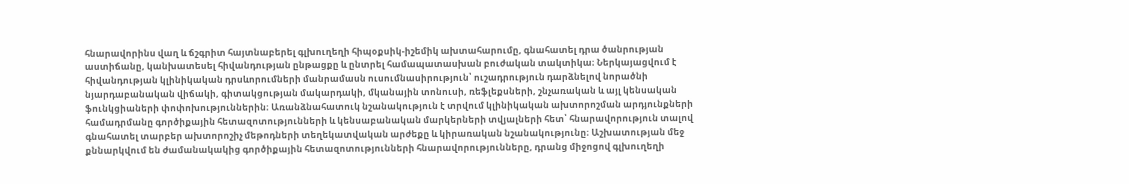հնարավորինս վաղ և ճշգրիտ հայտնաբերել գլխուղեղի հիպօքսիկ-իշեմիկ ախտահարումը, գնահատել դրա ծանրության աստիճանը, կանխատեսել հիվանդության ընթացքը և ընտրել համապատասխան բուժական տակտիկա։ Ներկայացվում է հիվանդության կլինիկական դրսևորումների մանրամասն ուսումնասիրություն՝ ուշադրություն դարձնելով նորածնի նյարդաբանական վիճակի, գիտակցության մակարդակի, մկանային տոնուսի, ռեֆլեքսների, շնչառական և այլ կենսական ֆունկցիաների փոփոխություններին։ Առանձնահատուկ նշանակություն է տրվում կլինիկական ախտորոշման արդյունքների համադրմանը գործիքային հետազոտությունների և կենսաբանական մարկերների տվյալների հետ՝ հնարավորություն տալով գնահատել տարբեր ախտորոշիչ մեթոդների տեղեկատվական արժեքը և կիրառական նշանակությունը։ Աշխատության մեջ քննարկվում են ժամանակակից գործիքային հետազոտությունների հնարավորությունները, դրանց միջոցով գլխուղեղի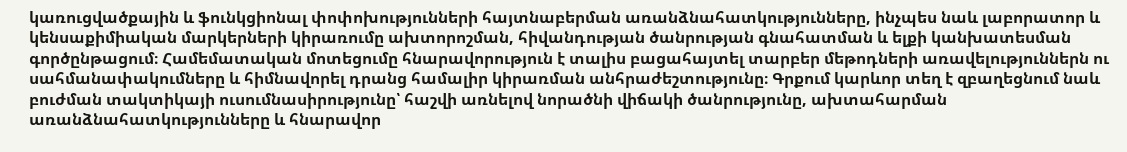կառուցվածքային և ֆունկցիոնալ փոփոխությունների հայտնաբերման առանձնահատկությունները, ինչպես նաև լաբորատոր և կենսաքիմիական մարկերների կիրառումը ախտորոշման, հիվանդության ծանրության գնահատման և ելքի կանխատեսման գործընթացում։ Համեմատական մոտեցումը հնարավորություն է տալիս բացահայտել տարբեր մեթոդների առավելություններն ու սահմանափակումները և հիմնավորել դրանց համալիր կիրառման անհրաժեշտությունը։ Գրքում կարևոր տեղ է զբաղեցնում նաև բուժման տակտիկայի ուսումնասիրությունը՝ հաշվի առնելով նորածնի վիճակի ծանրությունը, ախտահարման առանձնահատկությունները և հնարավոր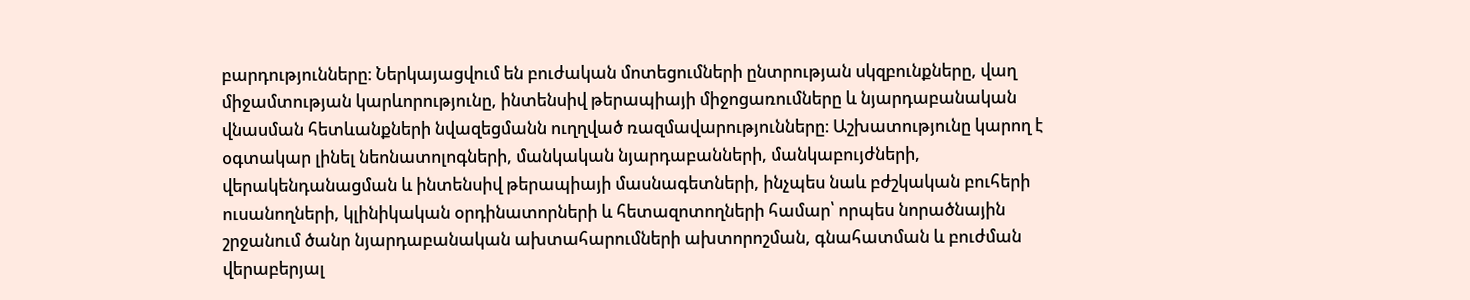բարդությունները։ Ներկայացվում են բուժական մոտեցումների ընտրության սկզբունքները, վաղ միջամտության կարևորությունը, ինտենսիվ թերապիայի միջոցառումները և նյարդաբանական վնասման հետևանքների նվազեցմանն ուղղված ռազմավարությունները։ Աշխատությունը կարող է օգտակար լինել նեոնատոլոգների, մանկական նյարդաբանների, մանկաբույժների, վերակենդանացման և ինտենսիվ թերապիայի մասնագետների, ինչպես նաև բժշկական բուհերի ուսանողների, կլինիկական օրդինատորների և հետազոտողների համար՝ որպես նորածնային շրջանում ծանր նյարդաբանական ախտահարումների ախտորոշման, գնահատման և բուժման վերաբերյալ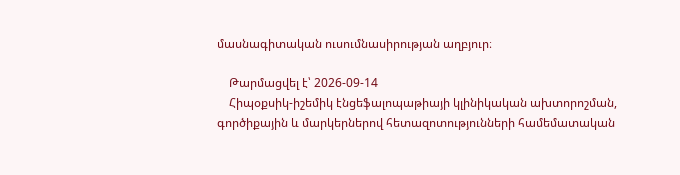մասնագիտական ուսումնասիրության աղբյուր։

    Թարմացվել է՝ 2026-09-14
    Հիպօքսիկ-իշեմիկ էնցեֆալոպաթիայի կլինիկական ախտորոշման, գործիքային և մարկերներով հետազոտությունների համեմատական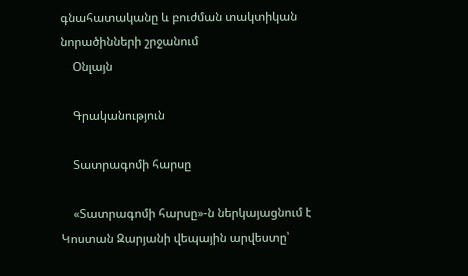գնահատականը և բուժման տակտիկան նորածինների շրջանում
    Օնլայն

    Գրականություն

    Տատրագոմի հարսը

    «Տատրագոմի հարսը»-ն ներկայացնում է Կոստան Զարյանի վեպային արվեստը՝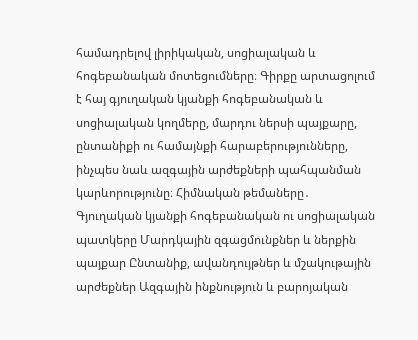համադրելով լիրիկական, սոցիալական և հոգեբանական մոտեցումները։ Գիրքը արտացոլում է հայ գյուղական կյանքի հոգեբանական և սոցիալական կողմերը, մարդու ներսի պայքարը, ընտանիքի ու համայնքի հարաբերությունները, ինչպես նաև ազգային արժեքների պահպանման կարևորությունը։ Հիմնական թեմաները․ Գյուղական կյանքի հոգեբանական ու սոցիալական պատկերը Մարդկային զգացմունքներ և ներքին պայքար Ընտանիք, ավանդույթներ և մշակութային արժեքներ Ազգային ինքնություն և բարոյական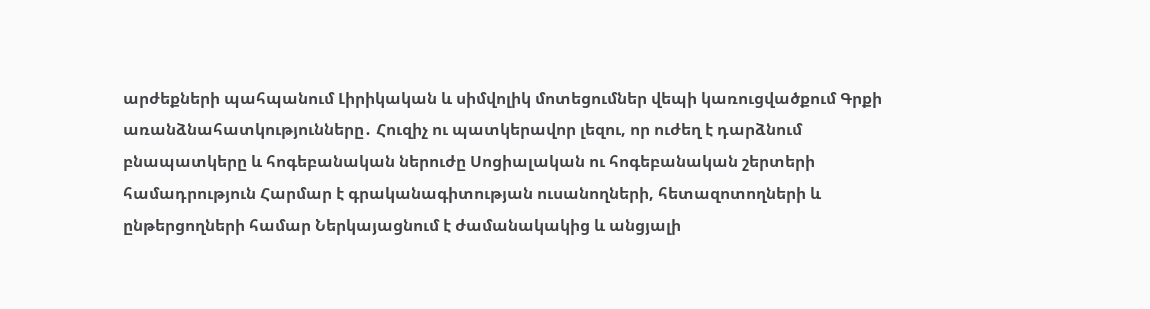արժեքների պահպանում Լիրիկական և սիմվոլիկ մոտեցումներ վեպի կառուցվածքում Գրքի առանձնահատկությունները․ Հուզիչ ու պատկերավոր լեզու, որ ուժեղ է դարձնում բնապատկերը և հոգեբանական ներուժը Սոցիալական ու հոգեբանական շերտերի համադրություն Հարմար է գրականագիտության ուսանողների, հետազոտողների և ընթերցողների համար Ներկայացնում է ժամանակակից և անցյալի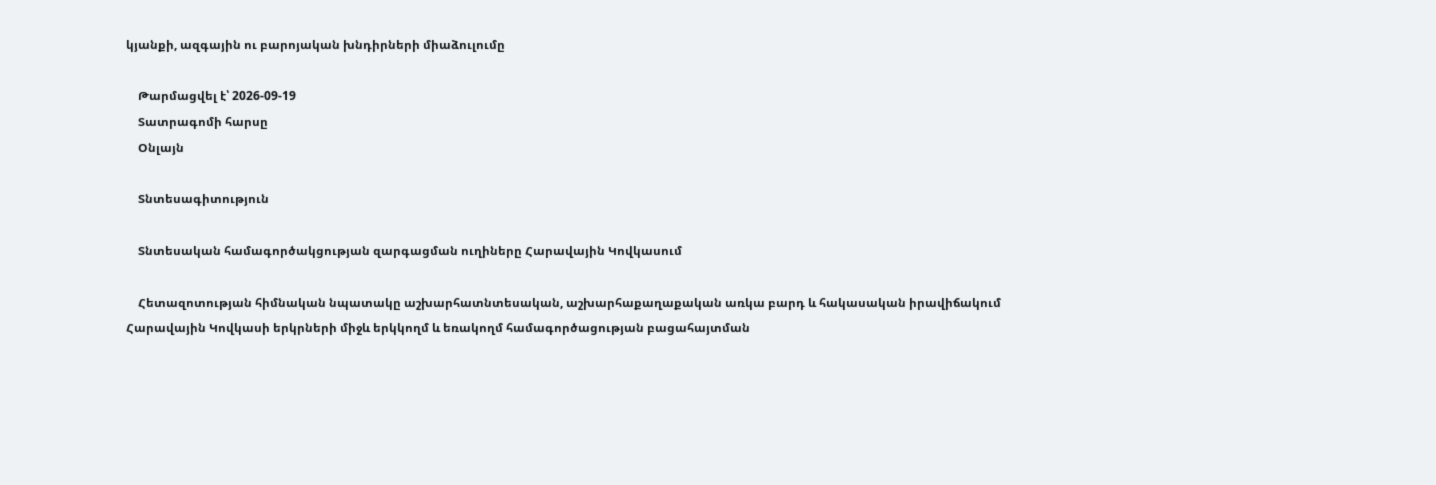կյանքի, ազգային ու բարոյական խնդիրների միաձուլումը

    Թարմացվել է՝ 2026-09-19
    Տատրագոմի հարսը
    Օնլայն

    Տնտեսագիտություն

    Տնտեսական համագործակցության զարգացման ուղիները Հարավային Կովկասում

    Հետազոտության հիմնական նպատակը աշխարհատնտեսական, աշխարհաքաղաքական առկա բարդ և հակասական իրավիճակում Հարավային Կովկասի երկրների միջև երկկողմ և եռակողմ համագործացության բացահայտման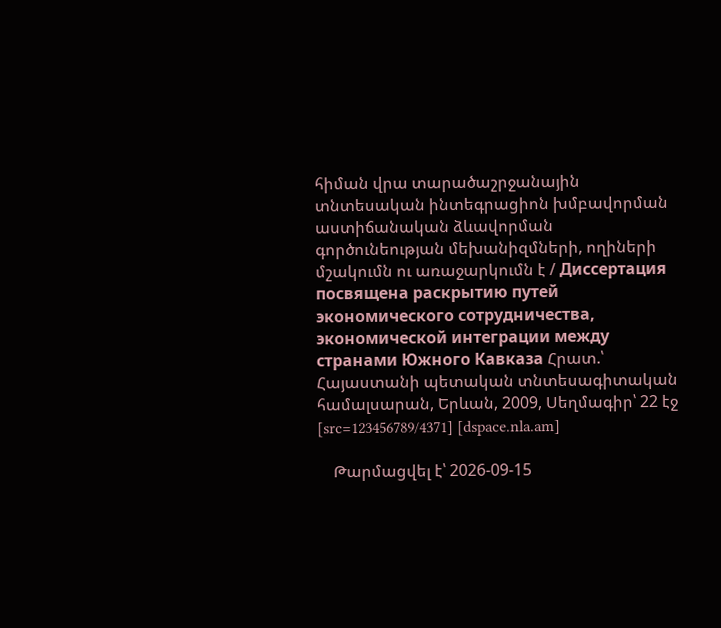հիման վրա տարածաշրջանային տնտեսական ինտեգրացիոն խմբավորման աստիճանական ձևավորման գործունեության մեխանիզմների, ողիների մշակումն ու առաջարկումն է / Диссертация посвящена раскрытию путей экономического сотрудничества, экономической интеграции между странами Южного Кавказа Հրատ.՝ Հայաստանի պետական տնտեսագիտական համալսարան, Երևան, 2009, Սեղմագիր՝ 22 էջ [src=123456789/4371] [dspace.nla.am]

    Թարմացվել է՝ 2026-09-15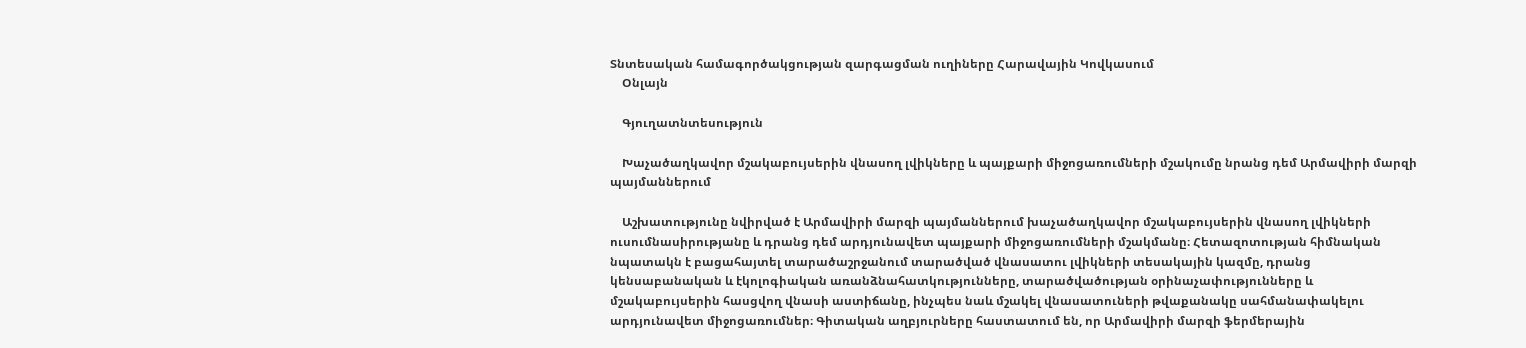Տնտեսական համագործակցության զարգացման ուղիները Հարավային Կովկասում
    Օնլայն

    Գյուղատնտեսություն

    Խաչածաղկավոր մշակաբույսերին վնասող լվիկները և պայքարի միջոցառումների մշակումը նրանց դեմ Արմավիրի մարզի պայմաններում

    Աշխատությունը նվիրված է Արմավիրի մարզի պայմաններում խաչածաղկավոր մշակաբույսերին վնասող լվիկների ուսումնասիրությանը և դրանց դեմ արդյունավետ պայքարի միջոցառումների մշակմանը։ Հետազոտության հիմնական նպատակն է բացահայտել տարածաշրջանում տարածված վնասատու լվիկների տեսակային կազմը, դրանց կենսաբանական և էկոլոգիական առանձնահատկությունները, տարածվածության օրինաչափությունները և մշակաբույսերին հասցվող վնասի աստիճանը, ինչպես նաև մշակել վնասատուների թվաքանակը սահմանափակելու արդյունավետ միջոցառումներ։ Գիտական աղբյուրները հաստատում են, որ Արմավիրի մարզի ֆերմերային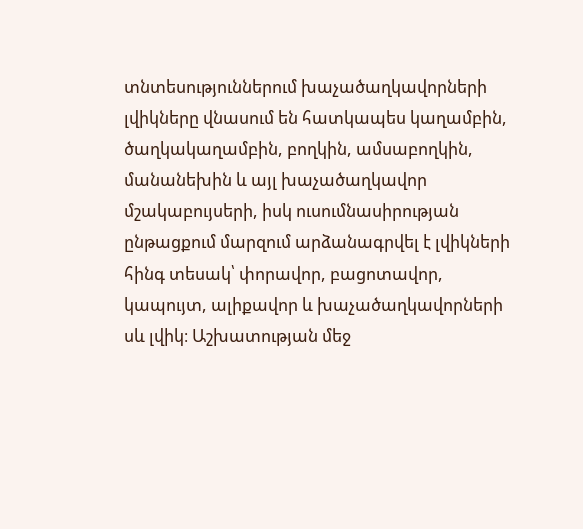տնտեսություններում խաչածաղկավորների լվիկները վնասում են հատկապես կաղամբին, ծաղկակաղամբին, բողկին, ամսաբողկին, մանանեխին և այլ խաչածաղկավոր մշակաբույսերի, իսկ ուսումնասիրության ընթացքում մարզում արձանագրվել է լվիկների հինգ տեսակ՝ փորավոր, բացոտավոր, կապույտ, ալիքավոր և խաչածաղկավորների սև լվիկ։ Աշխատության մեջ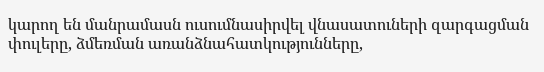կարող են մանրամասն ուսումնասիրվել վնասատուների զարգացման փուլերը, ձմեռման առանձնահատկությունները,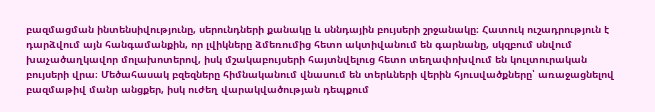բազմացման ինտենսիվությունը, սերունդների քանակը և սննդային բույսերի շրջանակը։ Հատուկ ուշադրություն է դարձվում այն հանգամանքին, որ լվիկները ձմեռումից հետո ակտիվանում են գարնանը, սկզբում սնվում խաչածաղկավոր մոլախոտերով, իսկ մշակաբույսերի հայտնվելուց հետո տեղափոխվում են կուլտուրական բույսերի վրա։ Մեծահասակ բզեզները հիմնականում վնասում են տերևների վերին հյուսվածքները՝ առաջացնելով բազմաթիվ մանր անցքեր, իսկ ուժեղ վարակվածության դեպքում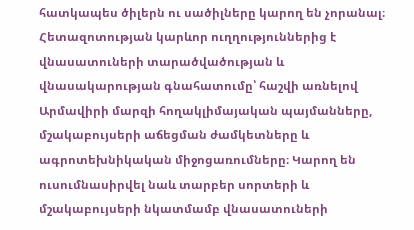հատկապես ծիլերն ու սածիլները կարող են չորանալ։ Հետազոտության կարևոր ուղղություններից է վնասատուների տարածվածության և վնասակարության գնահատումը՝ հաշվի առնելով Արմավիրի մարզի հողակլիմայական պայմանները, մշակաբույսերի աճեցման ժամկետները և ագրոտեխնիկական միջոցառումները։ Կարող են ուսումնասիրվել նաև տարբեր սորտերի և մշակաբույսերի նկատմամբ վնասատուների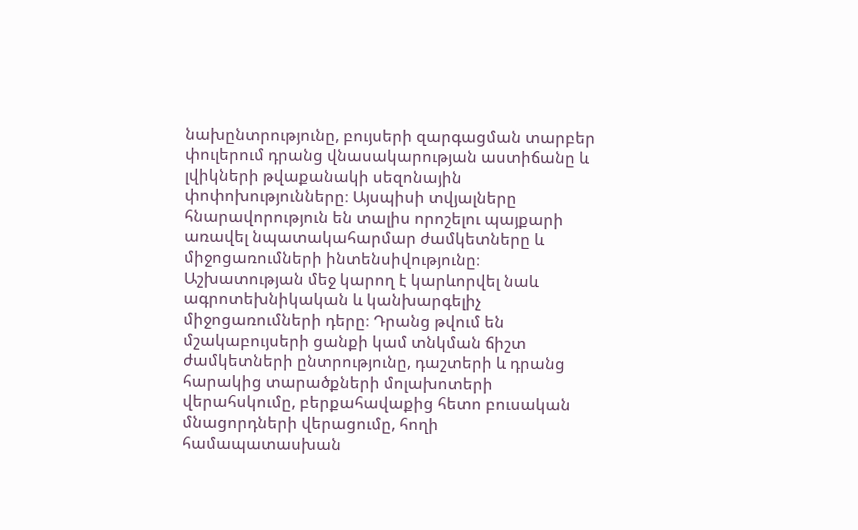նախընտրությունը, բույսերի զարգացման տարբեր փուլերում դրանց վնասակարության աստիճանը և լվիկների թվաքանակի սեզոնային փոփոխությունները։ Այսպիսի տվյալները հնարավորություն են տալիս որոշելու պայքարի առավել նպատակահարմար ժամկետները և միջոցառումների ինտենսիվությունը։ Աշխատության մեջ կարող է կարևորվել նաև ագրոտեխնիկական և կանխարգելիչ միջոցառումների դերը։ Դրանց թվում են մշակաբույսերի ցանքի կամ տնկման ճիշտ ժամկետների ընտրությունը, դաշտերի և դրանց հարակից տարածքների մոլախոտերի վերահսկումը, բերքահավաքից հետո բուսական մնացորդների վերացումը, հողի համապատասխան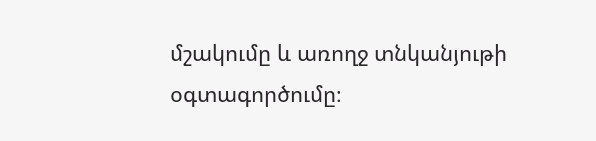մշակումը և առողջ տնկանյութի օգտագործումը։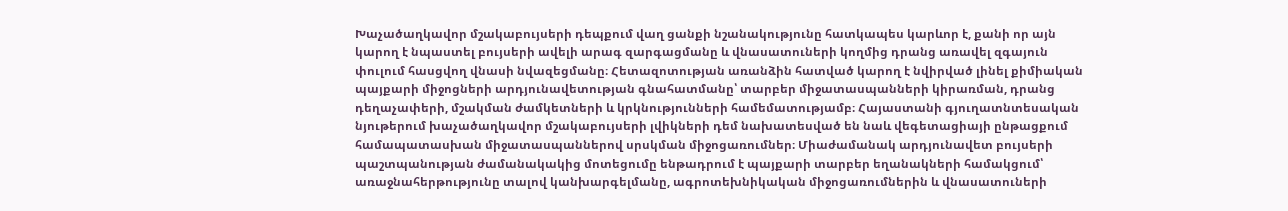Խաչածաղկավոր մշակաբույսերի դեպքում վաղ ցանքի նշանակությունը հատկապես կարևոր է, քանի որ այն կարող է նպաստել բույսերի ավելի արագ զարգացմանը և վնասատուների կողմից դրանց առավել զգայուն փուլում հասցվող վնասի նվազեցմանը։ Հետազոտության առանձին հատված կարող է նվիրված լինել քիմիական պայքարի միջոցների արդյունավետության գնահատմանը՝ տարբեր միջատասպանների կիրառման, դրանց դեղաչափերի, մշակման ժամկետների և կրկնությունների համեմատությամբ։ Հայաստանի գյուղատնտեսական նյութերում խաչածաղկավոր մշակաբույսերի լվիկների դեմ նախատեսված են նաև վեգետացիայի ընթացքում համապատասխան միջատասպաններով սրսկման միջոցառումներ։ Միաժամանակ արդյունավետ բույսերի պաշտպանության ժամանակակից մոտեցումը ենթադրում է պայքարի տարբեր եղանակների համակցում՝ առաջնահերթությունը տալով կանխարգելմանը, ագրոտեխնիկական միջոցառումներին և վնասատուների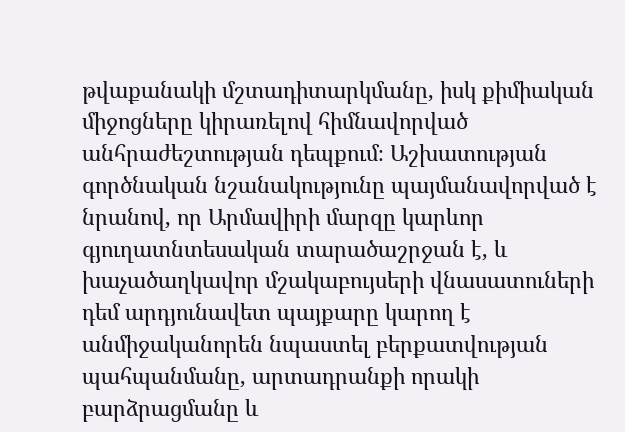թվաքանակի մշտադիտարկմանը, իսկ քիմիական միջոցները կիրառելով հիմնավորված անհրաժեշտության դեպքում։ Աշխատության գործնական նշանակությունը պայմանավորված է նրանով, որ Արմավիրի մարզը կարևոր գյուղատնտեսական տարածաշրջան է, և խաչածաղկավոր մշակաբույսերի վնասատուների դեմ արդյունավետ պայքարը կարող է անմիջականորեն նպաստել բերքատվության պահպանմանը, արտադրանքի որակի բարձրացմանը և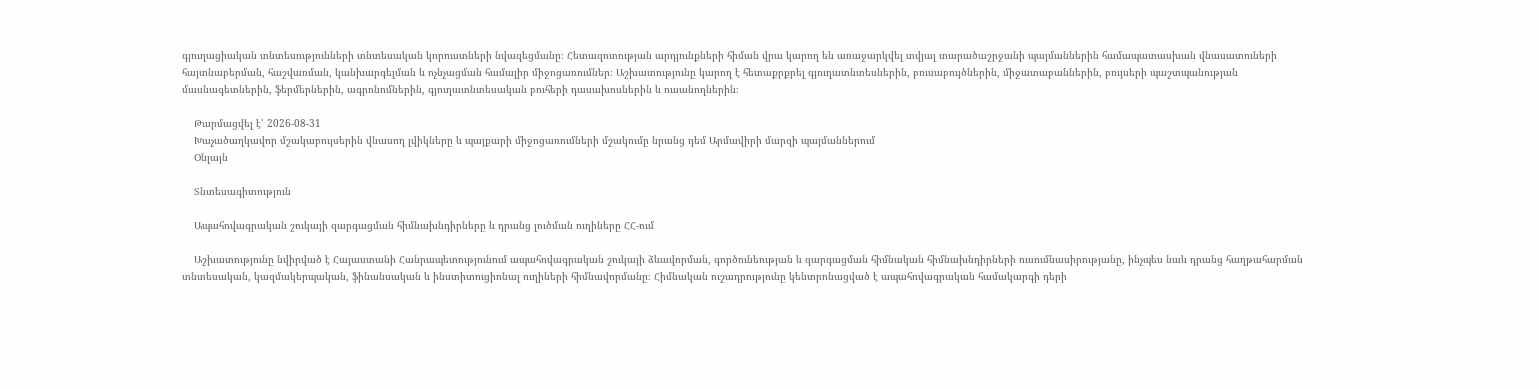գյուղացիական տնտեսությունների տնտեսական կորուստների նվազեցմանը։ Հետազոտության արդյունքների հիման վրա կարող են առաջարկվել տվյալ տարածաշրջանի պայմաններին համապատասխան վնասատուների հայտնաբերման, հաշվառման, կանխարգելման և ոչնչացման համալիր միջոցառումներ։ Աշխատությունը կարող է հետաքրքրել գյուղատնտեսներին, բուսաբույծներին, միջատաբաններին, բույսերի պաշտպանության մասնագետներին, ֆերմերներին, ագրոնոմներին, գյուղատնտեսական բուհերի դասախոսներին և ուսանողներին։

    Թարմացվել է՝ 2026-08-31
    Խաչածաղկավոր մշակաբույսերին վնասող լվիկները և պայքարի միջոցառումների մշակումը նրանց դեմ Արմավիրի մարզի պայմաններում
    Օնլայն

    Տնտեսագիտություն

    Ապահովագրական շուկայի զարգացման հիմնախնդիրները և դրանց լուծման ուղիները ՀՀ-ում

    Աշխատությունը նվիրված է Հայաստանի Հանրապետությունում ապահովագրական շուկայի ձևավորման, գործունեության և զարգացման հիմնական հիմնախնդիրների ուսումնասիրությանը, ինչպես նաև դրանց հաղթահարման տնտեսական, կազմակերպական, ֆինանսական և ինստիտուցիոնալ ուղիների հիմնավորմանը։ Հիմնական ուշադրությունը կենտրոնացված է ապահովագրական համակարգի դերի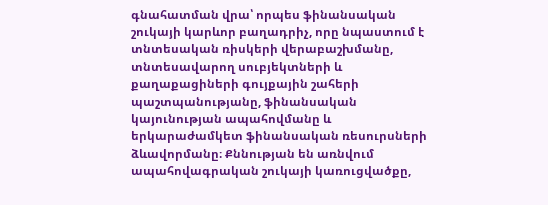գնահատման վրա՝ որպես ֆինանսական շուկայի կարևոր բաղադրիչ, որը նպաստում է տնտեսական ռիսկերի վերաբաշխմանը, տնտեսավարող սուբյեկտների և քաղաքացիների գույքային շահերի պաշտպանությանը, ֆինանսական կայունության ապահովմանը և երկարաժամկետ ֆինանսական ռեսուրսների ձևավորմանը։ Քննության են առնվում ապահովագրական շուկայի կառուցվածքը,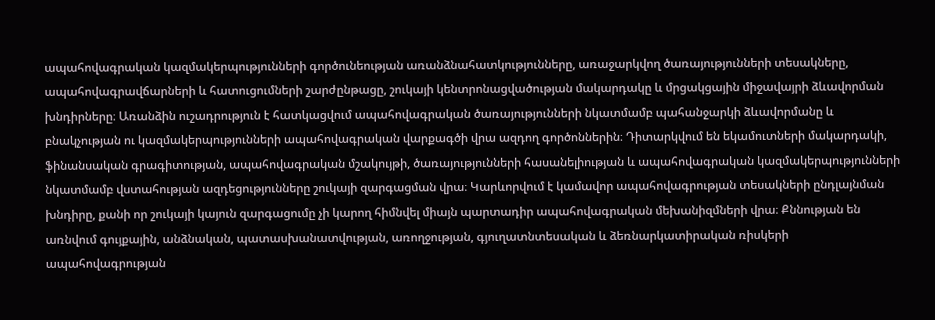ապահովագրական կազմակերպությունների գործունեության առանձնահատկությունները, առաջարկվող ծառայությունների տեսակները, ապահովագրավճարների և հատուցումների շարժընթացը, շուկայի կենտրոնացվածության մակարդակը և մրցակցային միջավայրի ձևավորման խնդիրները։ Առանձին ուշադրություն է հատկացվում ապահովագրական ծառայությունների նկատմամբ պահանջարկի ձևավորմանը և բնակչության ու կազմակերպությունների ապահովագրական վարքագծի վրա ազդող գործոններին։ Դիտարկվում են եկամուտների մակարդակի, ֆինանսական գրագիտության, ապահովագրական մշակույթի, ծառայությունների հասանելիության և ապահովագրական կազմակերպությունների նկատմամբ վստահության ազդեցությունները շուկայի զարգացման վրա։ Կարևորվում է կամավոր ապահովագրության տեսակների ընդլայնման խնդիրը, քանի որ շուկայի կայուն զարգացումը չի կարող հիմնվել միայն պարտադիր ապահովագրական մեխանիզմների վրա։ Քննության են առնվում գույքային, անձնական, պատասխանատվության, առողջության, գյուղատնտեսական և ձեռնարկատիրական ռիսկերի ապահովագրության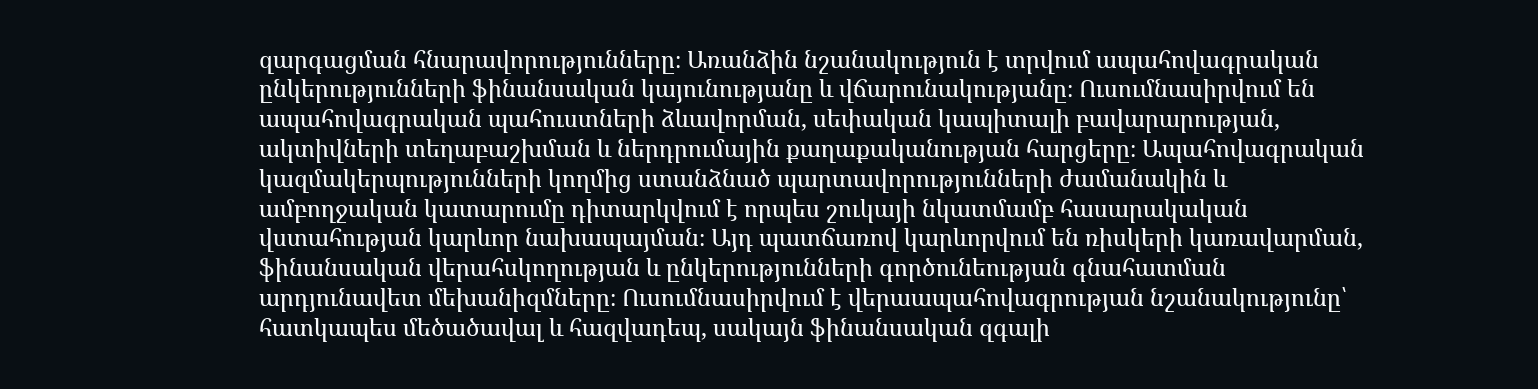զարգացման հնարավորությունները։ Առանձին նշանակություն է տրվում ապահովագրական ընկերությունների ֆինանսական կայունությանը և վճարունակությանը։ Ուսումնասիրվում են ապահովագրական պահուստների ձևավորման, սեփական կապիտալի բավարարության, ակտիվների տեղաբաշխման և ներդրումային քաղաքականության հարցերը։ Ապահովագրական կազմակերպությունների կողմից ստանձնած պարտավորությունների ժամանակին և ամբողջական կատարումը դիտարկվում է որպես շուկայի նկատմամբ հասարակական վստահության կարևոր նախապայման։ Այդ պատճառով կարևորվում են ռիսկերի կառավարման, ֆինանսական վերահսկողության և ընկերությունների գործունեության գնահատման արդյունավետ մեխանիզմները։ Ուսումնասիրվում է վերաապահովագրության նշանակությունը՝ հատկապես մեծածավալ և հազվադեպ, սակայն ֆինանսական զգալի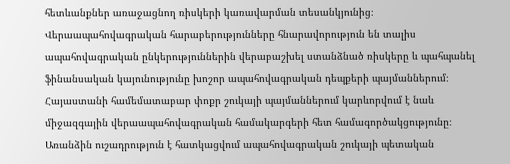հետևանքներ առաջացնող ռիսկերի կառավարման տեսանկյունից։ Վերաապահովագրական հարաբերությունները հնարավորություն են տալիս ապահովագրական ընկերություններին վերաբաշխել ստանձնած ռիսկերը և պահպանել ֆինանսական կայունությունը խոշոր ապահովագրական դեպքերի պայմաններում։ Հայաստանի համեմատաբար փոքր շուկայի պայմաններում կարևորվում է նաև միջազգային վերաապահովագրական համակարգերի հետ համագործակցությունը։ Առանձին ուշադրություն է հատկացվում ապահովագրական շուկայի պետական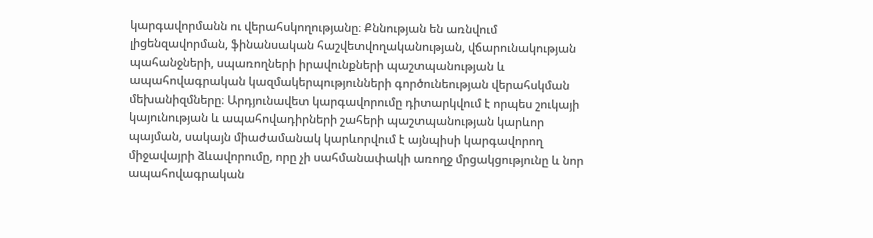կարգավորմանն ու վերահսկողությանը։ Քննության են առնվում լիցենզավորման, ֆինանսական հաշվետվողականության, վճարունակության պահանջների, սպառողների իրավունքների պաշտպանության և ապահովագրական կազմակերպությունների գործունեության վերահսկման մեխանիզմները։ Արդյունավետ կարգավորումը դիտարկվում է որպես շուկայի կայունության և ապահովադիրների շահերի պաշտպանության կարևոր պայման, սակայն միաժամանակ կարևորվում է այնպիսի կարգավորող միջավայրի ձևավորումը, որը չի սահմանափակի առողջ մրցակցությունը և նոր ապահովագրական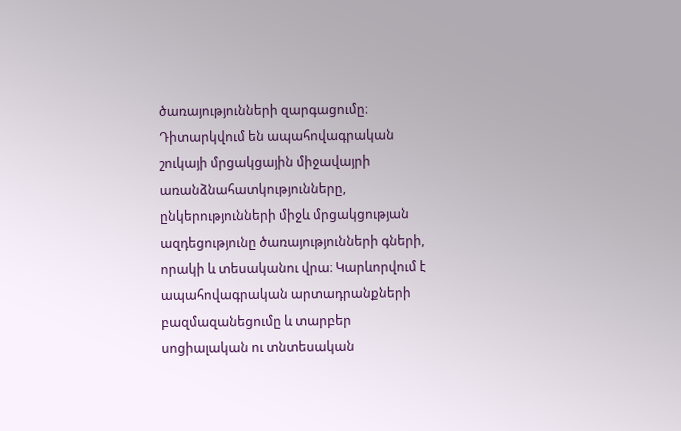ծառայությունների զարգացումը։ Դիտարկվում են ապահովագրական շուկայի մրցակցային միջավայրի առանձնահատկությունները, ընկերությունների միջև մրցակցության ազդեցությունը ծառայությունների գների, որակի և տեսականու վրա։ Կարևորվում է ապահովագրական արտադրանքների բազմազանեցումը և տարբեր սոցիալական ու տնտեսական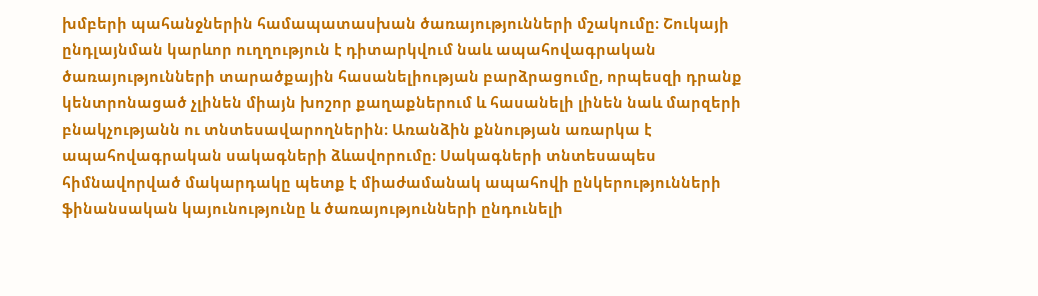խմբերի պահանջներին համապատասխան ծառայությունների մշակումը։ Շուկայի ընդլայնման կարևոր ուղղություն է դիտարկվում նաև ապահովագրական ծառայությունների տարածքային հասանելիության բարձրացումը, որպեսզի դրանք կենտրոնացած չլինեն միայն խոշոր քաղաքներում և հասանելի լինեն նաև մարզերի բնակչությանն ու տնտեսավարողներին։ Առանձին քննության առարկա է ապահովագրական սակագների ձևավորումը։ Սակագների տնտեսապես հիմնավորված մակարդակը պետք է միաժամանակ ապահովի ընկերությունների ֆինանսական կայունությունը և ծառայությունների ընդունելի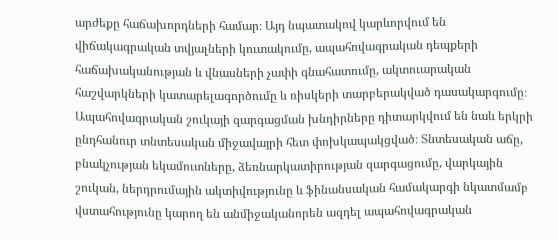արժեքը հաճախորդների համար։ Այդ նպատակով կարևորվում են վիճակագրական տվյալների կուտակումը, ապահովագրական դեպքերի հաճախականության և վնասների չափի գնահատումը, ակտուարական հաշվարկների կատարելագործումը և ռիսկերի տարբերակված դասակարգումը։ Ապահովագրական շուկայի զարգացման խնդիրները դիտարկվում են նաև երկրի ընդհանուր տնտեսական միջավայրի հետ փոխկապակցված։ Տնտեսական աճը, բնակչության եկամուտները, ձեռնարկատիրության զարգացումը, վարկային շուկան, ներդրումային ակտիվությունը և ֆինանսական համակարգի նկատմամբ վստահությունը կարող են անմիջականորեն ազդել ապահովագրական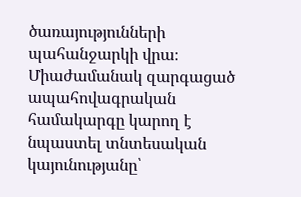ծառայությունների պահանջարկի վրա։ Միաժամանակ զարգացած ապահովագրական համակարգը կարող է նպաստել տնտեսական կայունությանը՝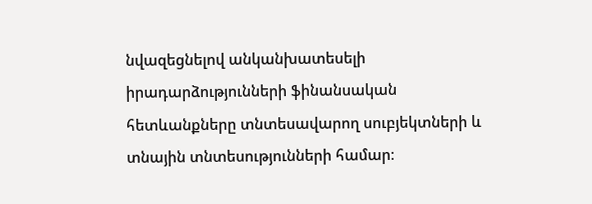նվազեցնելով անկանխատեսելի իրադարձությունների ֆինանսական հետևանքները տնտեսավարող սուբյեկտների և տնային տնտեսությունների համար։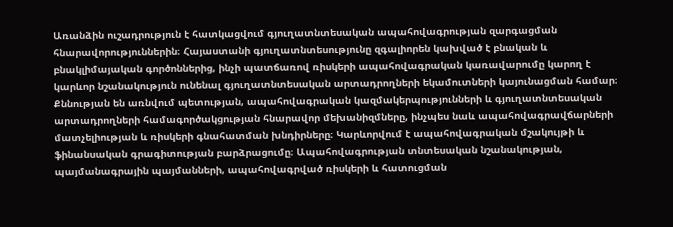Առանձին ուշադրություն է հատկացվում գյուղատնտեսական ապահովագրության զարգացման հնարավորություններին։ Հայաստանի գյուղատնտեսությունը զգալիորեն կախված է բնական և բնակլիմայական գործոններից, ինչի պատճառով ռիսկերի ապահովագրական կառավարումը կարող է կարևոր նշանակություն ունենալ գյուղատնտեսական արտադրողների եկամուտների կայունացման համար։ Քննության են առնվում պետության, ապահովագրական կազմակերպությունների և գյուղատնտեսական արտադրողների համագործակցության հնարավոր մեխանիզմները, ինչպես նաև ապահովագրավճարների մատչելիության և ռիսկերի գնահատման խնդիրները։ Կարևորվում է ապահովագրական մշակույթի և ֆինանսական գրագիտության բարձրացումը։ Ապահովագրության տնտեսական նշանակության, պայմանագրային պայմանների, ապահովագրված ռիսկերի և հատուցման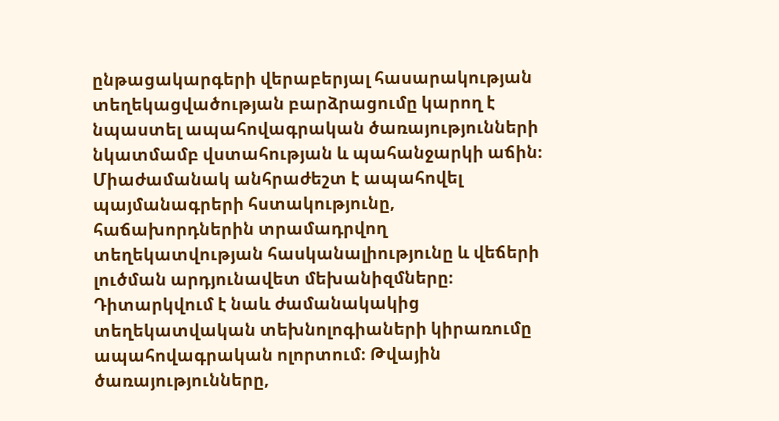ընթացակարգերի վերաբերյալ հասարակության տեղեկացվածության բարձրացումը կարող է նպաստել ապահովագրական ծառայությունների նկատմամբ վստահության և պահանջարկի աճին։ Միաժամանակ անհրաժեշտ է ապահովել պայմանագրերի հստակությունը, հաճախորդներին տրամադրվող տեղեկատվության հասկանալիությունը և վեճերի լուծման արդյունավետ մեխանիզմները։ Դիտարկվում է նաև ժամանակակից տեղեկատվական տեխնոլոգիաների կիրառումը ապահովագրական ոլորտում։ Թվային ծառայությունները,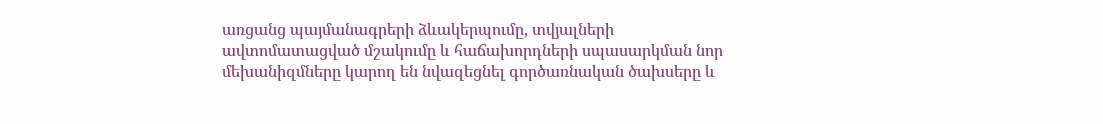առցանց պայմանագրերի ձևակերպումը, տվյալների ավտոմատացված մշակումը և հաճախորդների սպասարկման նոր մեխանիզմները կարող են նվազեցնել գործառնական ծախսերը և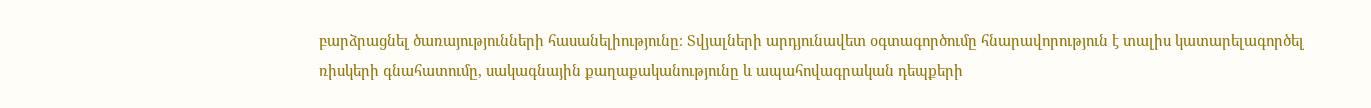բարձրացնել ծառայությունների հասանելիությունը։ Տվյալների արդյունավետ օգտագործումը հնարավորություն է տալիս կատարելագործել ռիսկերի գնահատումը, սակագնային քաղաքականությունը և ապահովագրական դեպքերի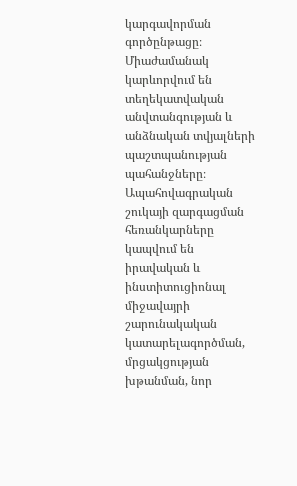կարգավորման գործընթացը։ Միաժամանակ կարևորվում են տեղեկատվական անվտանգության և անձնական տվյալների պաշտպանության պահանջները։ Ապահովագրական շուկայի զարգացման հեռանկարները կապվում են իրավական և ինստիտուցիոնալ միջավայրի շարունակական կատարելագործման, մրցակցության խթանման, նոր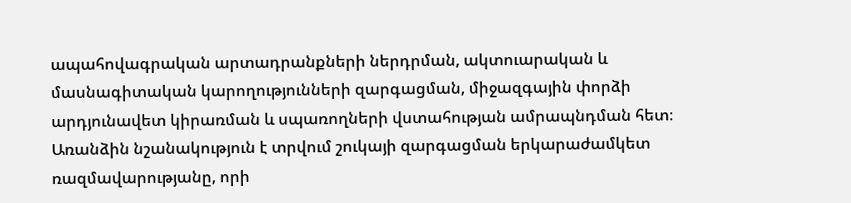ապահովագրական արտադրանքների ներդրման, ակտուարական և մասնագիտական կարողությունների զարգացման, միջազգային փորձի արդյունավետ կիրառման և սպառողների վստահության ամրապնդման հետ։ Առանձին նշանակություն է տրվում շուկայի զարգացման երկարաժամկետ ռազմավարությանը, որի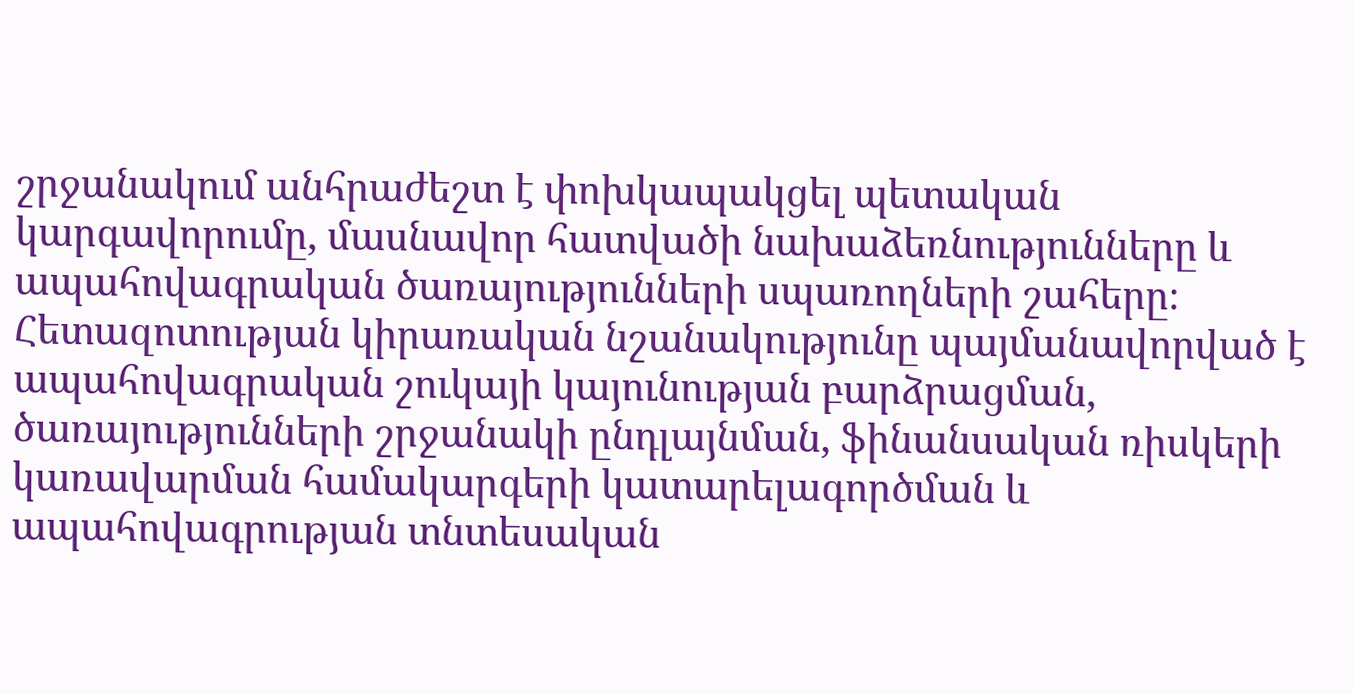շրջանակում անհրաժեշտ է փոխկապակցել պետական կարգավորումը, մասնավոր հատվածի նախաձեռնությունները և ապահովագրական ծառայությունների սպառողների շահերը։ Հետազոտության կիրառական նշանակությունը պայմանավորված է ապահովագրական շուկայի կայունության բարձրացման, ծառայությունների շրջանակի ընդլայնման, ֆինանսական ռիսկերի կառավարման համակարգերի կատարելագործման և ապահովագրության տնտեսական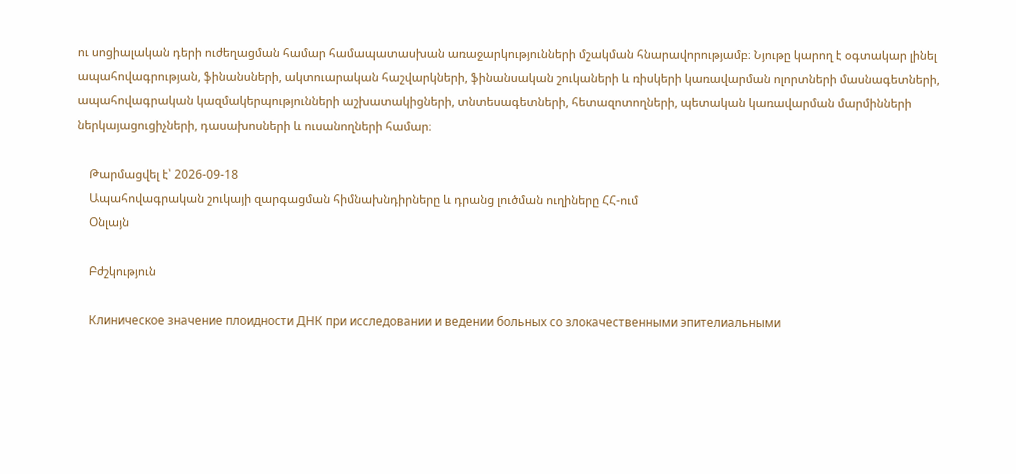ու սոցիալական դերի ուժեղացման համար համապատասխան առաջարկությունների մշակման հնարավորությամբ։ Նյութը կարող է օգտակար լինել ապահովագրության, ֆինանսների, ակտուարական հաշվարկների, ֆինանսական շուկաների և ռիսկերի կառավարման ոլորտների մասնագետների, ապահովագրական կազմակերպությունների աշխատակիցների, տնտեսագետների, հետազոտողների, պետական կառավարման մարմինների ներկայացուցիչների, դասախոսների և ուսանողների համար։

    Թարմացվել է՝ 2026-09-18
    Ապահովագրական շուկայի զարգացման հիմնախնդիրները և դրանց լուծման ուղիները ՀՀ-ում
    Օնլայն

    Բժշկություն

    Клиническое значение плоидности ДНК при исследовании и ведении больных со злокачественными эпителиальными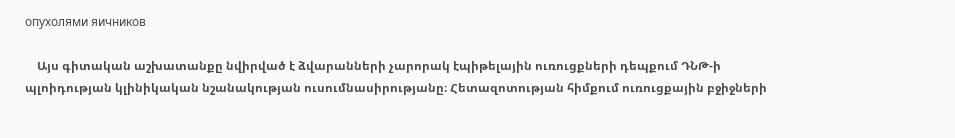опухолями яичников

    Այս գիտական աշխատանքը նվիրված է ձվարանների չարորակ էպիթելային ուռուցքների դեպքում ԴՆԹ-ի պլոիդության կլինիկական նշանակության ուսումնասիրությանը։ Հետազոտության հիմքում ուռուցքային բջիջների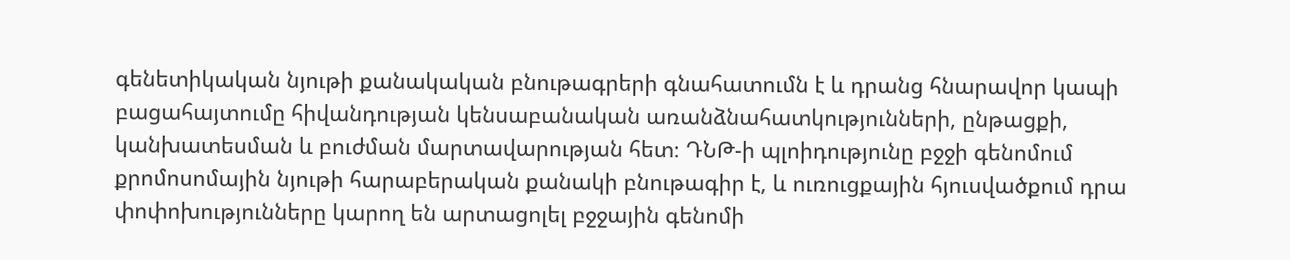գենետիկական նյութի քանակական բնութագրերի գնահատումն է և դրանց հնարավոր կապի բացահայտումը հիվանդության կենսաբանական առանձնահատկությունների, ընթացքի, կանխատեսման և բուժման մարտավարության հետ։ ԴՆԹ-ի պլոիդությունը բջջի գենոմում քրոմոսոմային նյութի հարաբերական քանակի բնութագիր է, և ուռուցքային հյուսվածքում դրա փոփոխությունները կարող են արտացոլել բջջային գենոմի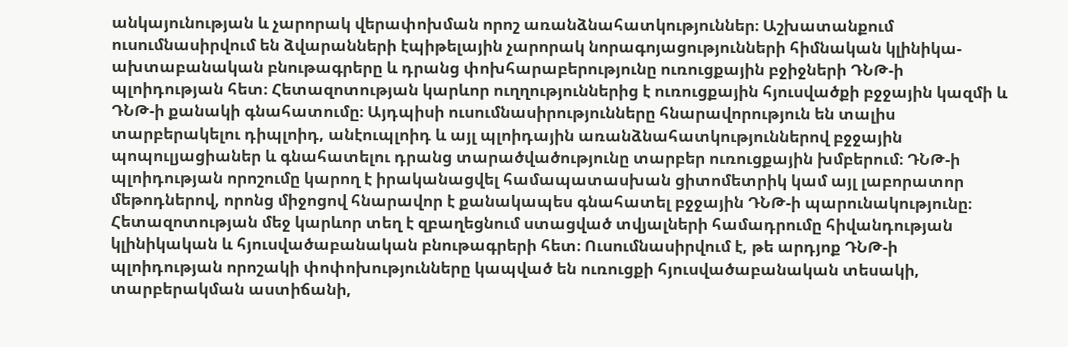անկայունության և չարորակ վերափոխման որոշ առանձնահատկություններ։ Աշխատանքում ուսումնասիրվում են ձվարանների էպիթելային չարորակ նորագոյացությունների հիմնական կլինիկա-ախտաբանական բնութագրերը և դրանց փոխհարաբերությունը ուռուցքային բջիջների ԴՆԹ-ի պլոիդության հետ։ Հետազոտության կարևոր ուղղություններից է ուռուցքային հյուսվածքի բջջային կազմի և ԴՆԹ-ի քանակի գնահատումը։ Այդպիսի ուսումնասիրությունները հնարավորություն են տալիս տարբերակելու դիպլոիդ, անէուպլոիդ և այլ պլոիդային առանձնահատկություններով բջջային պոպուլյացիաներ և գնահատելու դրանց տարածվածությունը տարբեր ուռուցքային խմբերում։ ԴՆԹ-ի պլոիդության որոշումը կարող է իրականացվել համապատասխան ցիտոմետրիկ կամ այլ լաբորատոր մեթոդներով, որոնց միջոցով հնարավոր է քանակապես գնահատել բջջային ԴՆԹ-ի պարունակությունը։ Հետազոտության մեջ կարևոր տեղ է զբաղեցնում ստացված տվյալների համադրումը հիվանդության կլինիկական և հյուսվածաբանական բնութագրերի հետ։ Ուսումնասիրվում է, թե արդյոք ԴՆԹ-ի պլոիդության որոշակի փոփոխությունները կապված են ուռուցքի հյուսվածաբանական տեսակի, տարբերակման աստիճանի,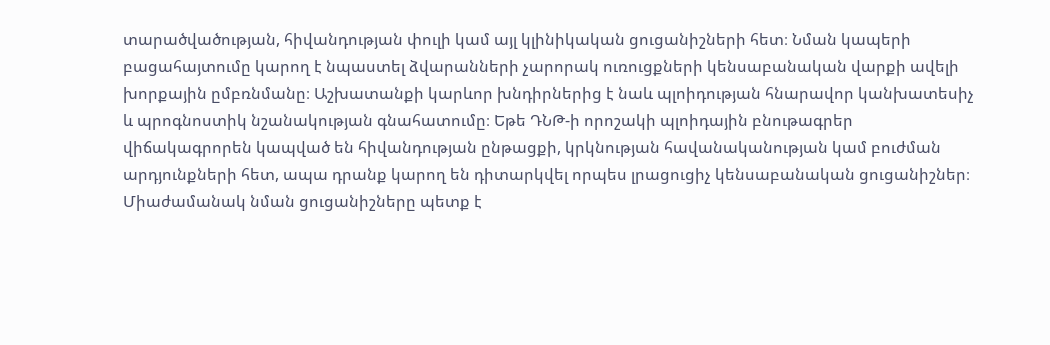տարածվածության, հիվանդության փուլի կամ այլ կլինիկական ցուցանիշների հետ։ Նման կապերի բացահայտումը կարող է նպաստել ձվարանների չարորակ ուռուցքների կենսաբանական վարքի ավելի խորքային ըմբռնմանը։ Աշխատանքի կարևոր խնդիրներից է նաև պլոիդության հնարավոր կանխատեսիչ և պրոգնոստիկ նշանակության գնահատումը։ Եթե ԴՆԹ-ի որոշակի պլոիդային բնութագրեր վիճակագրորեն կապված են հիվանդության ընթացքի, կրկնության հավանականության կամ բուժման արդյունքների հետ, ապա դրանք կարող են դիտարկվել որպես լրացուցիչ կենսաբանական ցուցանիշներ։ Միաժամանակ նման ցուցանիշները պետք է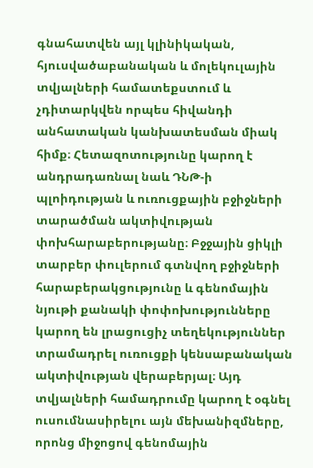գնահատվեն այլ կլինիկական, հյուսվածաբանական և մոլեկուլային տվյալների համատեքստում և չդիտարկվեն որպես հիվանդի անհատական կանխատեսման միակ հիմք։ Հետազոտությունը կարող է անդրադառնալ նաև ԴՆԹ-ի պլոիդության և ուռուցքային բջիջների տարածման ակտիվության փոխհարաբերությանը։ Բջջային ցիկլի տարբեր փուլերում գտնվող բջիջների հարաբերակցությունը և գենոմային նյութի քանակի փոփոխությունները կարող են լրացուցիչ տեղեկություններ տրամադրել ուռուցքի կենսաբանական ակտիվության վերաբերյալ։ Այդ տվյալների համադրումը կարող է օգնել ուսումնասիրելու այն մեխանիզմները, որոնց միջոցով գենոմային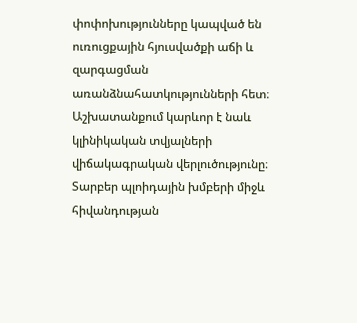փոփոխությունները կապված են ուռուցքային հյուսվածքի աճի և զարգացման առանձնահատկությունների հետ։ Աշխատանքում կարևոր է նաև կլինիկական տվյալների վիճակագրական վերլուծությունը։ Տարբեր պլոիդային խմբերի միջև հիվանդության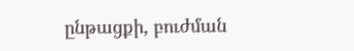ընթացքի, բուժման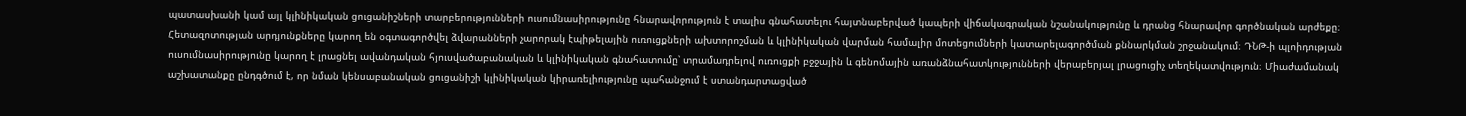պատասխանի կամ այլ կլինիկական ցուցանիշների տարբերությունների ուսումնասիրությունը հնարավորություն է տալիս գնահատելու հայտնաբերված կապերի վիճակագրական նշանակությունը և դրանց հնարավոր գործնական արժեքը։ Հետազոտության արդյունքները կարող են օգտագործվել ձվարանների չարորակ էպիթելային ուռուցքների ախտորոշման և կլինիկական վարման համալիր մոտեցումների կատարելագործման քննարկման շրջանակում։ ԴՆԹ-ի պլոիդության ուսումնասիրությունը կարող է լրացնել ավանդական հյուսվածաբանական և կլինիկական գնահատումը՝ տրամադրելով ուռուցքի բջջային և գենոմային առանձնահատկությունների վերաբերյալ լրացուցիչ տեղեկատվություն։ Միաժամանակ աշխատանքը ընդգծում է, որ նման կենսաբանական ցուցանիշի կլինիկական կիրառելիությունը պահանջում է ստանդարտացված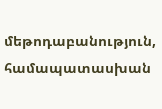մեթոդաբանություն, համապատասխան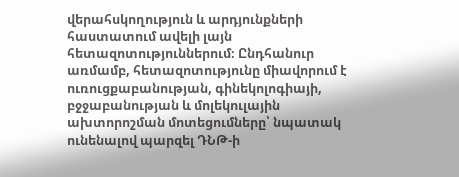վերահսկողություն և արդյունքների հաստատում ավելի լայն հետազոտություններում։ Ընդհանուր առմամբ, հետազոտությունը միավորում է ուռուցքաբանության, գինեկոլոգիայի, բջջաբանության և մոլեկուլային ախտորոշման մոտեցումները՝ նպատակ ունենալով պարզել ԴՆԹ-ի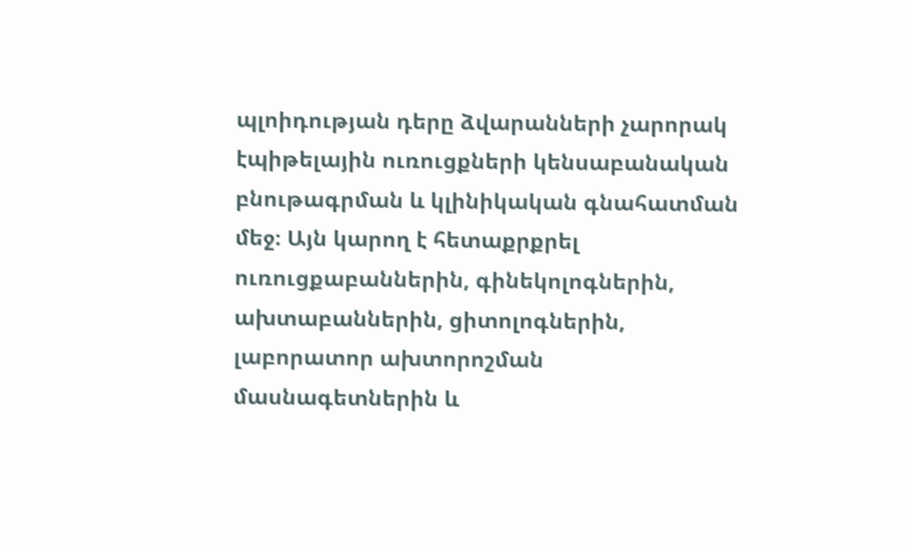պլոիդության դերը ձվարանների չարորակ էպիթելային ուռուցքների կենսաբանական բնութագրման և կլինիկական գնահատման մեջ։ Այն կարող է հետաքրքրել ուռուցքաբաններին, գինեկոլոգներին, ախտաբաններին, ցիտոլոգներին, լաբորատոր ախտորոշման մասնագետներին և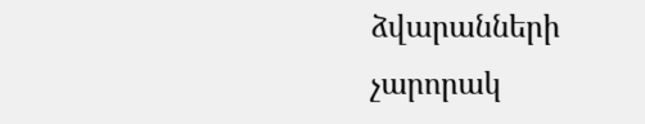ձվարանների չարորակ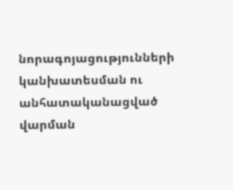նորագոյացությունների կանխատեսման ու անհատականացված վարման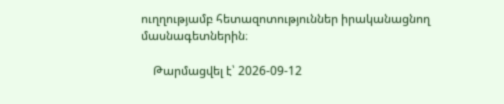ուղղությամբ հետազոտություններ իրականացնող մասնագետներին։

    Թարմացվել է՝ 2026-09-12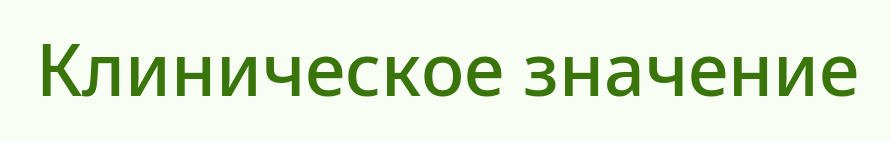Клиническое значение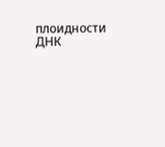плоидности ДНК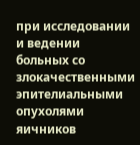при исследовании и ведении больных со злокачественными эпителиальными опухолями яичников